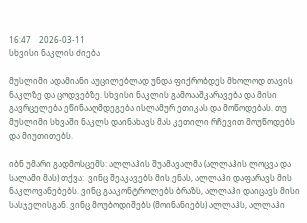16:47    2026-03-11
სხვისი ნაკლის ძიება

მუსლიმი ადამიანი აუცილებლად უნდა ფიქრობდეს მხოლოდ თავის ნაკლზე და ცოდვებზე. სხვისი ნაკლის გამოააშკარავება და მისი გავრცელება ეწინააღმდეგება ისლამურ ეთიკას და მოწოდებას. თუ მუსლიმი სხვაში ნაკლს დაინახავს მას კეთილი რჩევით მოუწოდებს და მიუთითებს.

იბნ უმარი გადმოსცემს: ალლაჰის შუამავალმა (ალლაჰის ლოცვა და სალამი მას) თქვა:  ვინც შეაკავებს მის ენას, ალლაჰი დაფარავს მის ნაკლოვანებებს. ვინც გააკონტროლებს ბრაზს, ალლაჰი დაიცავს მისი სასჯელისგან. ვინც მოუბოდიშებს (მოინანიებს) ალლაჰს, ალლაჰი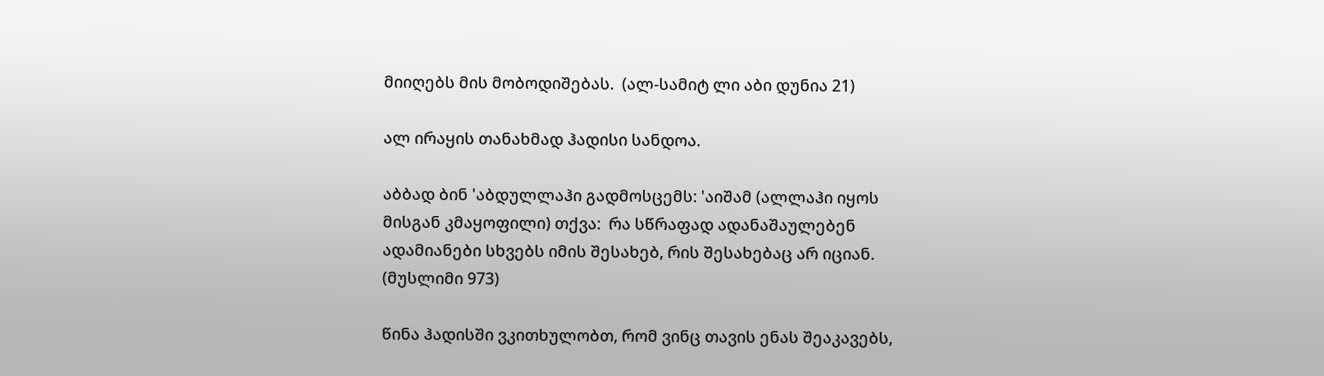მიიღებს მის მობოდიშებას.  (ალ-სამიტ ლი აბი დუნია 21)

ალ ირაყის თანახმად ჰადისი სანდოა.

აბბად ბინ 'აბდულლაჰი გადმოსცემს: 'აიშამ (ალლაჰი იყოს მისგან კმაყოფილი) თქვა:  რა სწრაფად ადანაშაულებენ ადამიანები სხვებს იმის შესახებ, რის შესახებაც არ იციან.
(მუსლიმი 973)

წინა ჰადისში ვკითხულობთ, რომ ვინც თავის ენას შეაკავებს,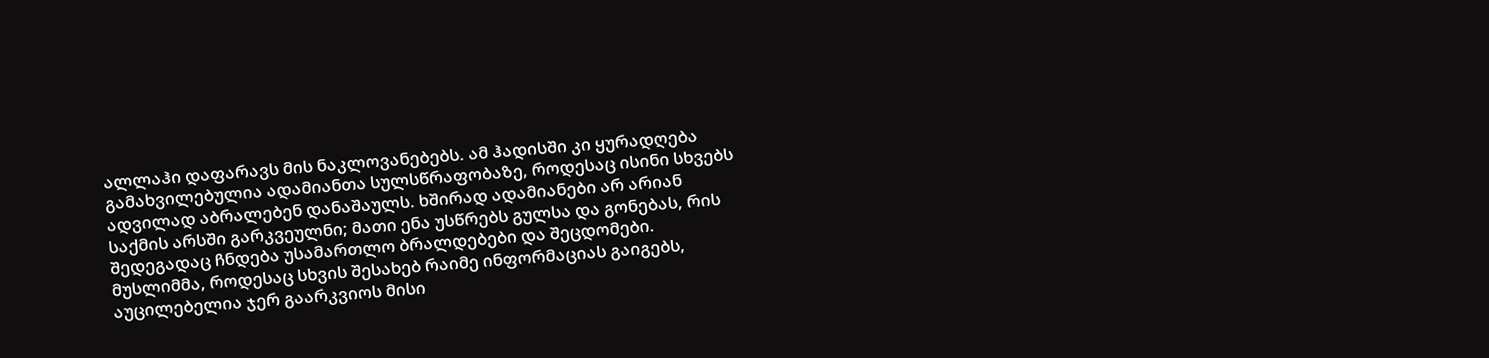ალლაჰი დაფარავს მის ნაკლოვანებებს. ამ ჰადისში კი ყურადღება გამახვილებულია ადამიანთა სულსწრაფობაზე, როდესაც ისინი სხვებს ადვილად აბრალებენ დანაშაულს. ხშირად ადამიანები არ არიან საქმის არსში გარკვეულნი; მათი ენა უსწრებს გულსა და გონებას, რის შედეგადაც ჩნდება უსამართლო ბრალდებები და შეცდომები.  მუსლიმმა, როდესაც სხვის შესახებ რაიმე ინფორმაციას გაიგებს, აუცილებელია ჯერ გაარკვიოს მისი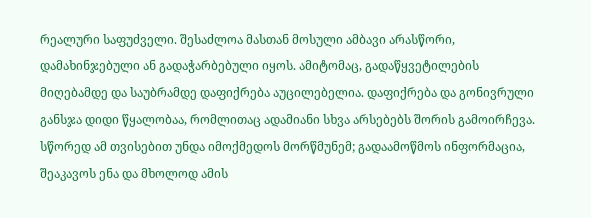რეალური საფუძველი. შესაძლოა მასთან მოსული ამბავი არასწორი, დამახინჯებული ან გადაჭარბებული იყოს. ამიტომაც, გადაწყვეტილების მიღებამდე და საუბრამდე დაფიქრება აუცილებელია. დაფიქრება და გონივრული განსჯა დიდი წყალობაა, რომლითაც ადამიანი სხვა არსებებს შორის გამოირჩევა. სწორედ ამ თვისებით უნდა იმოქმედოს მორწმუნემ; გადაამოწმოს ინფორმაცია, შეაკავოს ენა და მხოლოდ ამის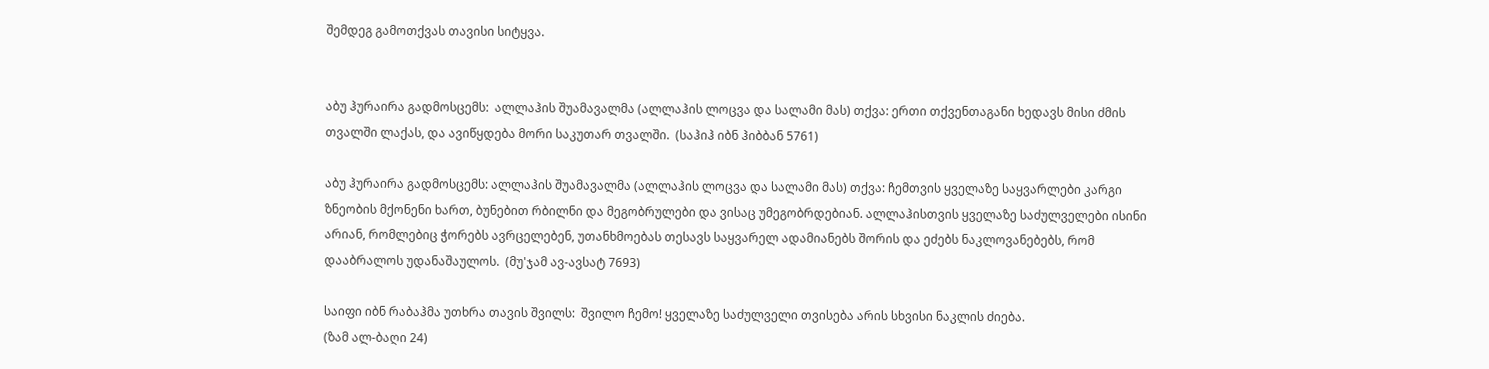შემდეგ გამოთქვას თავისი სიტყვა.


აბუ ჰურაირა გადმოსცემს:  ალლაჰის შუამავალმა (ალლაჰის ლოცვა და სალამი მას) თქვა: ერთი თქვენთაგანი ხედავს მისი ძმის თვალში ლაქას, და ავიწყდება მორი საკუთარ თვალში.  (საჰიჰ იბნ ჰიბბან 5761)

აბუ ჰურაირა გადმოსცემს: ალლაჰის შუამავალმა (ალლაჰის ლოცვა და სალამი მას) თქვა: ჩემთვის ყველაზე საყვარლები კარგი ზნეობის მქონენი ხართ, ბუნებით რბილნი და მეგობრულები და ვისაც უმეგობრდებიან. ალლაჰისთვის ყველაზე საძულველები ისინი არიან, რომლებიც ჭორებს ავრცელებენ, უთანხმოებას თესავს საყვარელ ადამიანებს შორის და ეძებს ნაკლოვანებებს, რომ დააბრალოს უდანაშაულოს.  (მუ'ჯამ ავ-ავსატ 7693)

საიფი იბნ რაბაჰმა უთხრა თავის შვილს:  შვილო ჩემო! ყველაზე საძულველი თვისება არის სხვისი ნაკლის ძიება.
(ზამ ალ-ბაღი 24)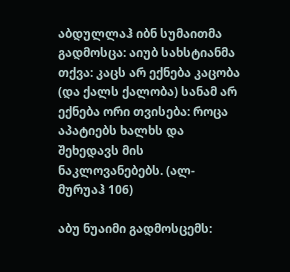აბდულლაჰ იბნ სუმაითმა გადმოსცა: აიუბ სახსტიანმა თქვა: კაცს არ ექნება კაცობა (და ქალს ქალობა) სანამ არ ექნება ორი თვისება: როცა აპატიებს ხალხს და შეხედავს მის ნაკლოვანებებს. (ალ-მურუაჰ 106)

აბუ ნუაიმი გადმოსცემს: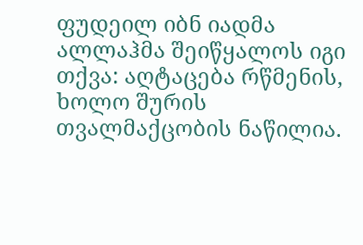ფუდეილ იბნ იადმა ალლაჰმა შეიწყალოს იგი თქვა: აღტაცება რწმენის, ხოლო შურის თვალმაქცობის ნაწილია.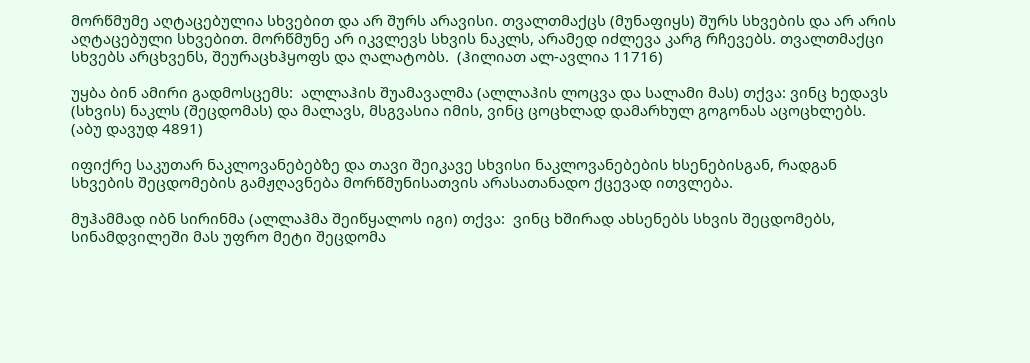მორწმუმე აღტაცებულია სხვებით და არ შურს არავისი. თვალთმაქცს (მუნაფიყს) შურს სხვების და არ არის აღტაცებული სხვებით. მორწმუნე არ იკვლევს სხვის ნაკლს, არამედ იძლევა კარგ რჩევებს. თვალთმაქცი სხვებს არცხვენს, შეურაცხჰყოფს და ღალატობს.  (ჰილიათ ალ-ავლია 11716)

უყბა ბინ ამირი გადმოსცემს:  ალლაჰის შუამავალმა (ალლაჰის ლოცვა და სალამი მას) თქვა: ვინც ხედავს (სხვის) ნაკლს (შეცდომას) და მალავს, მსგვასია იმის, ვინც ცოცხლად დამარხულ გოგონას აცოცხლებს.  (აბუ დავუდ 4891)

იფიქრე საკუთარ ნაკლოვანებებზე და თავი შეიკავე სხვისი ნაკლოვანებების ხსენებისგან, რადგან სხვების შეცდომების გამჟღავნება მორწმუნისათვის არასათანადო ქცევად ითვლება.

მუჰამმად იბნ სირინმა (ალლაჰმა შეიწყალოს იგი) თქვა:  ვინც ხშირად ახსენებს სხვის შეცდომებს, სინამდვილეში მას უფრო მეტი შეცდომა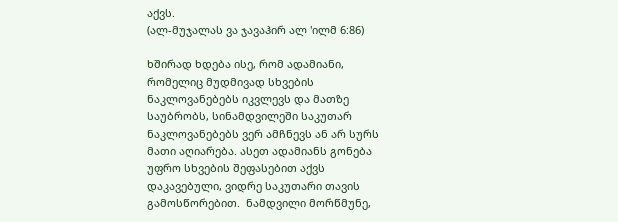აქვს.
(ალ-მუჯალას ვა ჯავაჰირ ალ 'ილმ 6:86)

ხშირად ხდება ისე, რომ ადამიანი, რომელიც მუდმივად სხვების ნაკლოვანებებს იკვლევს და მათზე საუბრობს, სინამდვილეში საკუთარ ნაკლოვანებებს ვერ ამჩნევს ან არ სურს მათი აღიარება. ასეთ ადამიანს გონება უფრო სხვების შეფასებით აქვს დაკავებული, ვიდრე საკუთარი თავის გამოსწორებით.  ნამდვილი მორწმუნე,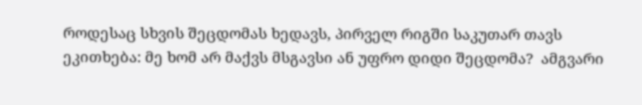როდესაც სხვის შეცდომას ხედავს, პირველ რიგში საკუთარ თავს ეკითხება: მე ხომ არ მაქვს მსგავსი ან უფრო დიდი შეცდომა?  ამგვარი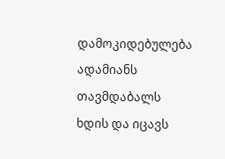დამოკიდებულება ადამიანს თავმდაბალს ხდის და იცავს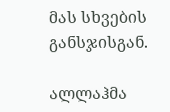მას სხვების განსჯისგან.

ალლაჰმა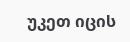უკეთ იცის